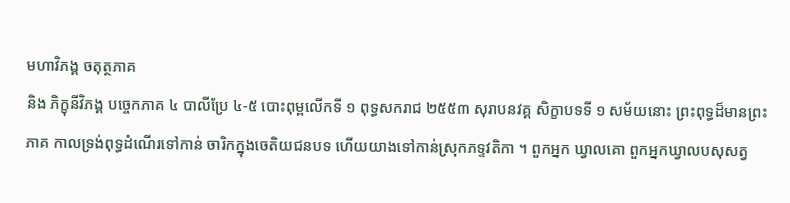មហាវិភង្គ ចតុត្ថភាគ
និង ភិក្ខុនីវិភង្គ បច្ចេកភាគ ៤ បាលីប្រែ ៤-៥ បោះពុម្ពលើកទី ១ ពុទ្ធសករាជ ២៥៥៣ សុរាបនវគ្គ សិក្ខាបទទី ១ សម័យនោះ ព្រះពុទ្ធដ៏មានព្រះភាគ កាលទ្រង់ពុទ្ធដំណើរទៅកាន់ ចារិកក្នុងចេតិយជនបទ ហើយយាងទៅកាន់ស្រុកភទ្ទវតិកា ។ ពួកអ្នក ឃ្វាលគោ ពួកអ្នកឃ្វាលបសុសត្វ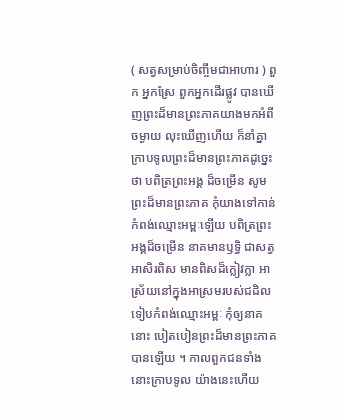( សត្វសម្រាប់ចិញ្ចឹមជាអាហារ ) ពួក អ្នកស្រែ ពួកអ្នកដើរផ្លូវ បានឃើញព្រះដ៏មានព្រះភាគយាងមកអំពីចម្ងាយ លុះឃើញហើយ ក៏នាំគ្នាក្រាបទូលព្រះដ៏មានព្រះភាគដូច្នេះថា បពិត្រព្រះអង្គ ដ៏ចម្រើន សូមព្រះដ៏មានព្រះភាគ កុំយាងទៅកាន់កំពង់ឈ្មោះអម្ពៈឡើយ បពិត្រព្រះអង្គដ៏ចម្រើន នាគមានឫទ្ធិ ជាសត្វអាសិរពិស មានពិសដ៏ក្លៀវក្លា អាស្រ័យនៅក្នុងអាស្រមរបស់ជដិល ទៀបកំពង់ឈ្មោះអម្ពៈ កុំឲ្យនាគនោះ បៀតបៀនព្រះដ៏មានព្រះភាគបានឡើយ ។ កាលពួកជនទាំងនោះក្រាបទូល យ៉ាងនេះហើយ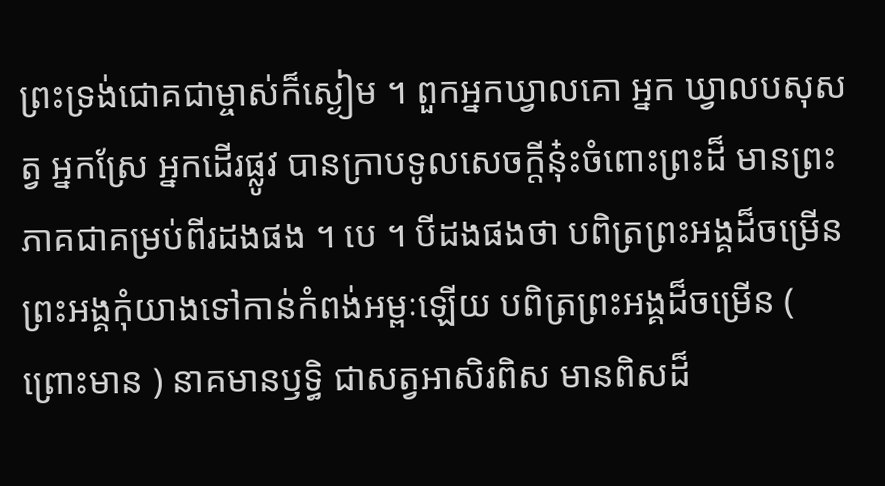ព្រះទ្រង់ជោគជាម្ចាស់ក៏ស្ងៀម ។ ពួកអ្នកឃ្វាលគោ អ្នក ឃ្វាលបសុសត្វ អ្នកស្រែ អ្នកដើរផ្លូវ បានក្រាបទូលសេចក្តីនុ៎ះចំពោះព្រះដ៏ មានព្រះភាគជាគម្រប់ពីរដងផង ។ បេ ។ បីដងផងថា បពិត្រព្រះអង្គដ៏ចម្រើន ព្រះអង្គកុំយាងទៅកាន់កំពង់អម្ពៈឡើយ បពិត្រព្រះអង្គដ៏ចម្រើន ( ព្រោះមាន ) នាគមានឫទ្ធិ ជាសត្វអាសិរពិស មានពិសដ៏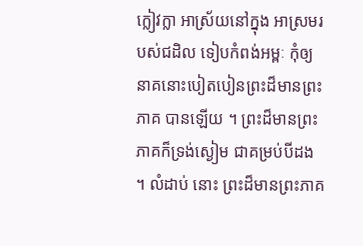ក្លៀវក្លា អាស្រ័យនៅក្នុង អាស្រមរបស់ជដិល ទៀបកំពង់អម្ពៈ កុំឲ្យនាគនោះបៀតបៀនព្រះដ៏មានព្រះភាគ បានឡើយ ។ ព្រះដ៏មានព្រះភាគក៏ទ្រង់ស្ងៀម ជាគម្រប់បីដង ។ លំដាប់ នោះ ព្រះដ៏មានព្រះភាគ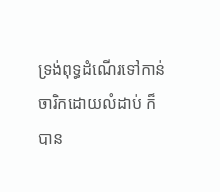ទ្រង់ពុទ្ធដំណើរទៅកាន់ចារិកដោយលំដាប់ ក៏បាន